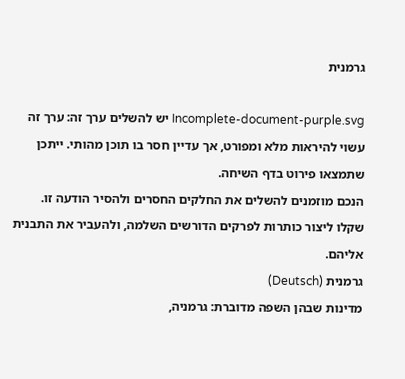גרמנית

Incomplete-document-purple.svg יש להשלים ערך זה: ערך זה עשוי להיראות מלא ומפורט, אך עדיין חסר בו תוכן מהותי. ייתכן שתמצאו פירוט בדף השיחה.
הנכם מוזמנים להשלים את החלקים החסרים ולהסיר הודעה זו. שקלו ליצור כותרות לפרקים הדורשים השלמה, ולהעביר את התבנית אליהם.
גרמנית (Deutsch)
מדינות שבהן השפה מדוברת: גרמניה,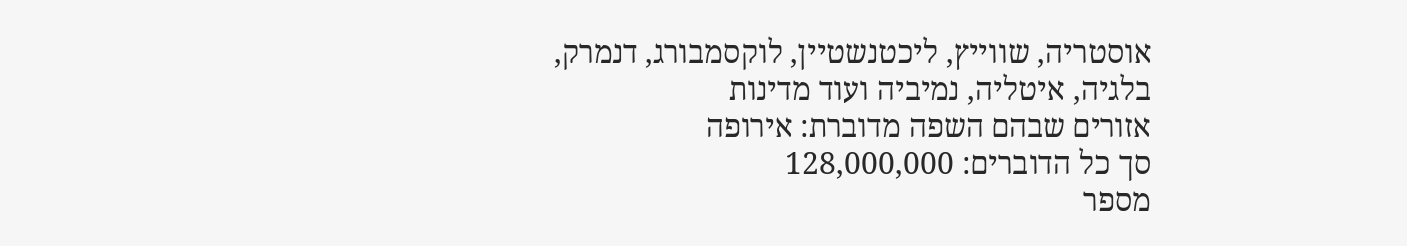אוסטריה, שווייץ, ליכטנשטיין, לוקסמבורג, דנמרק, בלגיה, איטליה, נמיביה ועוד מדינות
אזורים שבהם השפה מדוברת: אירופה
סך כל הדוברים: 128,000,000
מספר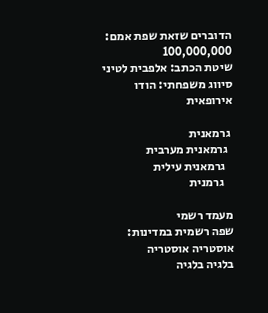הדוברים שזאת שפת אמם: 100,000,000
שיטת הכתב: אלפבית לטיני
סיווג משפחתי: הודו אירופאית

 גרמאנית
  גרמאנית מערבית
   גרמאנית עילית
    גרמנית

מעמד רשמי
שפה רשמית במדינות: אוסטריה אוסטריה
בלגיה בלגיה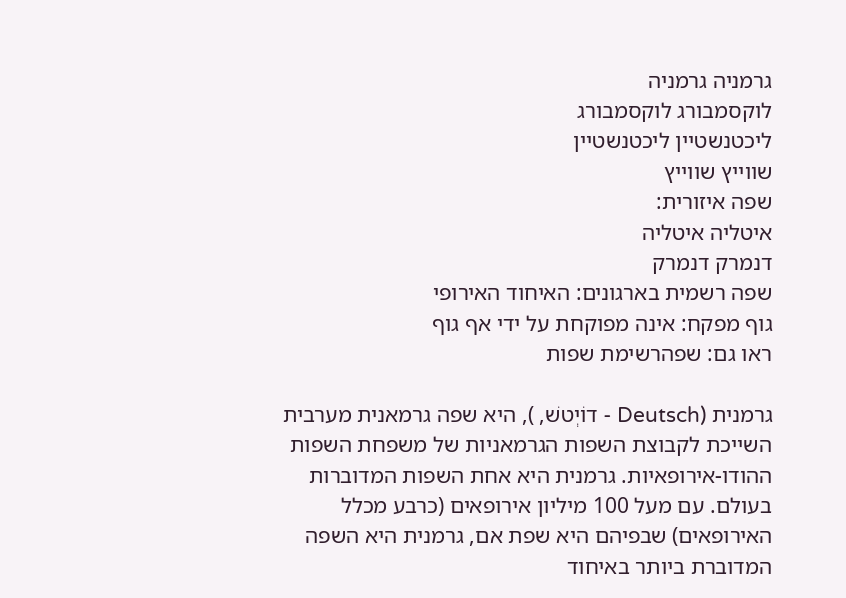גרמניה גרמניה
לוקסמבורג לוקסמבורג
ליכטנשטיין ליכטנשטיין
שווייץ שווייץ
שפה איזורית:
איטליה איטליה
דנמרק דנמרק
שפה רשמית בארגונים: האיחוד האירופי
גוף מפקח: אינה מפוקחת על ידי אף גוף
ראו גם: שפהרשימת שפות

גרמנית (Deutsch - דוֹיְטשׁ, ), היא שפה גרמאנית מערבית השייכת לקבוצת השפות הגרמאניות של משפחת השפות ההודו-אירופאיות. גרמנית היא אחת השפות המדוברות בעולם. עם מעל 100 מיליון אירופאים (כרבע מכלל האירופאים) שבפיהם היא שפת אם, גרמנית היא השפה המדוברת ביותר באיחוד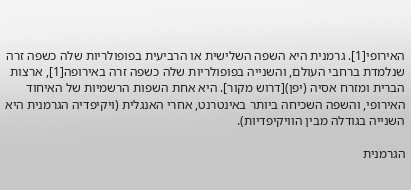האירופי[1]. גרמנית היא השפה השלישית או הרביעית בפופולריות שלה כשפה זרה שנלמדת ברחבי העולם, והשנייה בפופולריות שלה כשפה זרה באירופה[1], ארצות הברית ומזרח אסיה (יפן)[דרוש מקור]. היא אחת השפות הרשמיות של האיחוד האירופי, והשפה השכיחה ביותר באינטרנט, אחרי האנגלית (ויקיפדיה הגרמנית היא השנייה בגודלה מבין הוויקיפדיות).

הגרמנית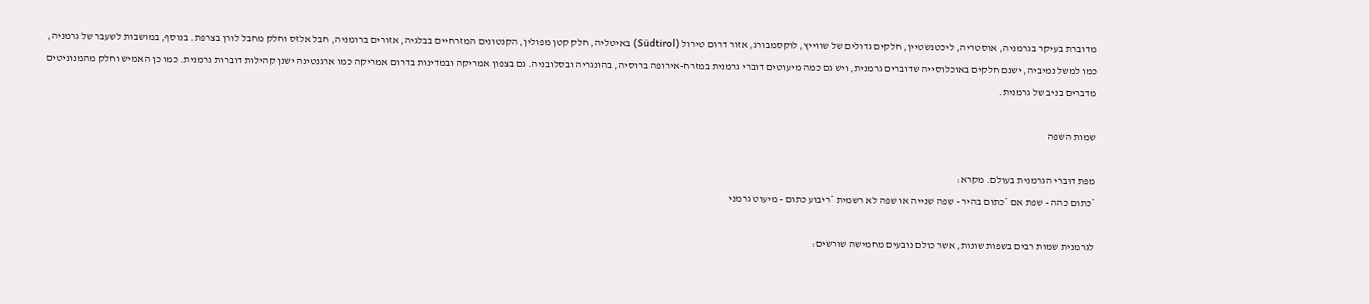מדוברת בעיקר בגרמניה, אוסטריה, ליכטנשטיין, חלקים גדולים של שווייץ, לוקסמבורג, אזור דרום טירול (Südtirol) באיטליה, חלק קטן מפולין, הקנטונים המזרחיים בבלגיה, אזורים ברומניה, חבל אלזס וחלק מחבל לורן בצרפת. בנוסף, במושבות לשעבר של גרמניה, כמו למשל נמיביה, ישנם חלקים באוכלוסייה שדוברים גרמנית, ויש גם כמה מיעוטים דוברי גרמנית במזרח-אירופה ברוסיה, בהונגריה ובסלובניה. גם בצפון אמריקה ובמדינות בדרום אמריקה כמו ארגנטינה ישנן קהילות דוברות גרמנית. כמו כן האמיש וחלק מהמנוניטים מדברים בניב של גרמנית.

שמות השפה

מפת דוברי הגרמנית בעולם. מקרא:
*כתום כהה - שפת אם *כתום בהיר - שפה שנייה או שפה לא רשמית *ריבוע כתום - מיעוט גרמני

לגרמנית שמות רבים בשפות שונות, אשר כולם נובעים מחמישה שורשים: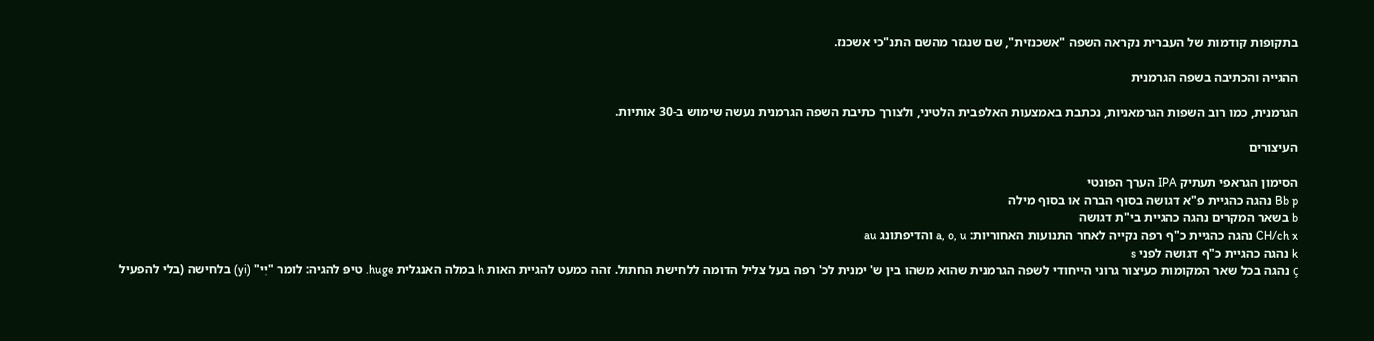בתקופות קודמות של העברית נקראה השפה "אשכנזית", שם שנגזר מהשם התנ"כי אשכנז.

ההגייה והכתיבה בשפה הגרמנית

הגרמנית, כמו רוב השפות הגרמאניות, נכתבת באמצעות האלפבית הלטיני, ולצורך כתיבת השפה הגרמנית נעשה שימוש ב-30 אותיות.

העיצורים

הסימון הגראפי תעתיק IPA הערך הפונטי
Bb p נהגה כהגיית פ"א דגושה בסוף הברה או בסוף מילה
b בשאר המקרים נהגה כהגיית בי"ת דגושה
CH/ch x נהגה כהגיית כ"ף רפה נקייה לאחר התנועות האחוריות: a, o, u והדיפתונג au
k נהגה כהגיית כ"ף דגושה לפני s
ç נהגה בכל שאר המקומות כעיצור גרוני הייחודי לשפה הגרמנית שהוא משהו בין ש' ימנית לכ' רפה בעל צליל הדומה ללחישת החתול. זהה כמעט להגיית האות h במלה האנגלית huge. טיפּ להגיה: לומר "יִי" (yi) בלחישה (בלי להפעיל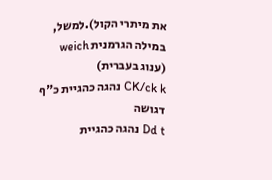את מיתרי הקול).למשל, במילה הגרמנית weich (ענוג בעברית)
CK/ck k נהגה כהגיית כ"ף דגושה
Dd t נהגה כהגיית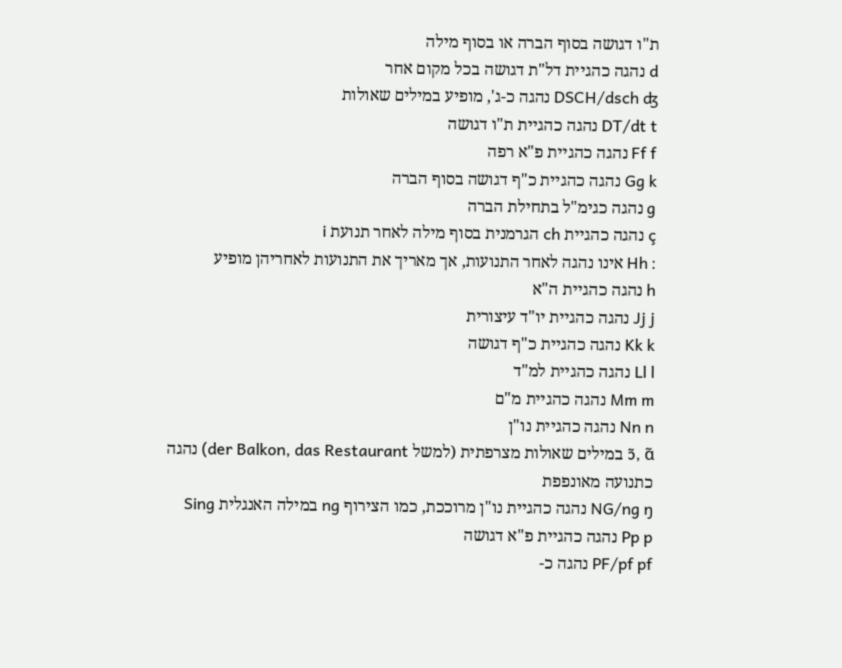ת"ו דגושה בסוף הברה או בסוף מילה
d נהגה כהגיית דל"ת דגושה בכל מקום אחר
DSCH/dsch ʤ נהגה כ-ג', מופיע במילים שאולות
DT/dt t נהגה כהגיית ת"ו דגושה
Ff f נהגה כהגיית פ"א רפה
Gg k נהגה כהגיית כ"ף דגושה בסוף הברה
g נהגה כגימ"ל בתחילת הברה
ç נהגה כהגיית ch הגרמנית בסוף מילה לאחר תנועת i
Hh ː אינו נהגה לאחר התנועות, אך מאריך את התנועות לאחריהן מופיע
h נהגה כהגיית ה"א
Jj j נהגה כהגיית יו"ד עיצורית
Kk k נהגה כהגיית כ"ף דגושה
Ll l נהגה כהגיית למ"ד
Mm m נהגה כהגיית מ"ם
Nn n נהגה כהגיית נו"ן
ɔ̃, ɑ̃ במילים שאולות מצרפתית (למשל der Balkon, das Restaurant) נהגה כתנועה מאונפפת
NG/ng ŋ נהגה כהגיית נו"ן מרוככת, כמו הצירוף ng במילה האנגלית Sing
Pp p נהגה כהגיית פ"א דגושה
PF/pf pf נהגה כ-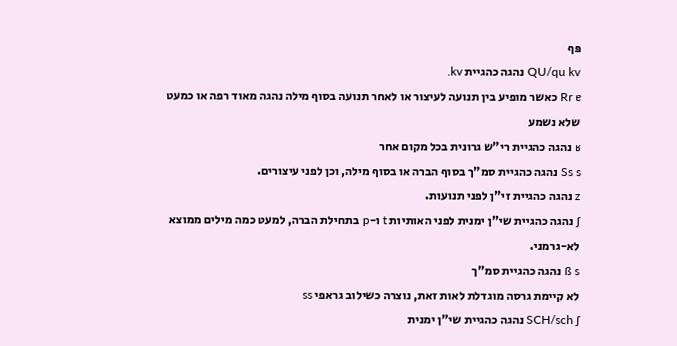פּף
QU/qu kv נהגה כהגיית kv.
Rr ɐ כאשר מופיע בין תנועה לעיצור או לאחר תנועה בסוף מילה נהגה מאוד רפה או כמעט שלא נשמע
ʁ נהגה כהגיית רי"ש גרונית בכל מקום אחר
Ss s נהגה כהגיית סמ"ך בסוף הברה או בסוף מילה, וכן לפני עיצורים.
z נהגה כהגיית זי"ן לפני תנועות.
ʃ נהגה כהגיית שי"ן ימנית לפני האותיות t ו-p בתחילת הברה, למעט כמה מילים ממוצא לא-גרמני.
ß s נהגה כהגיית סמ"ך
לא קיימת גרסה מוגדלת לאות זאת, נוצרה כשילוב גראפי ss
SCH/sch ʃ נהגה כהגיית שי"ן ימנית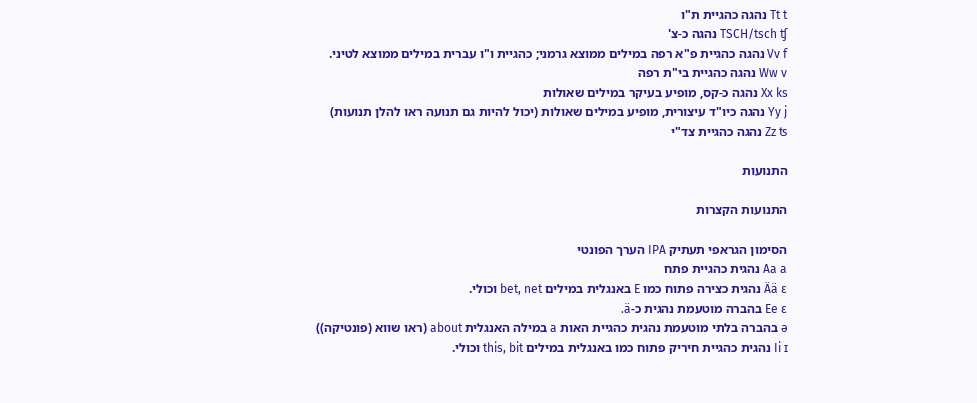Tt t נהגה כהגיית ת"ו
TSCH/tsch ʧ נהגה כ-צ'
Vv f נהגה כהגיית פ"א רפה במילים ממוצא גרמני; כהגיית ו"ו עברית במילים ממוצא לטיני.
Ww v נהגה כהגיית בי"ת רפה
Xx ks נהגה כ-קס, מופיע בעיקר במילים שאולות
Yy j נהגה כיו"ד עיצורית, מופיע במילים שאולות (יכול להיות גם תנועה ראו להלן תנועות)
Zz ʦ נהגה כהגיית צד"י

התנועות

התנועות הקצרות

הסימון הגראפי תעתיק IPA הערך הפונטי
Aa a נהגית כהגיית פתח
Ää ɛ נהגית כצירה פתוח כמו E באנגלית במילים bet, net וכולי.
Ee ɛ בהברה מוטעמת נהגית כ-ä.
ə בהברה בלתי מוטעמת נהגית כהגיית האות a במילה האנגלית about (ראו שווא (פונטיקה))
Ii ɪ נהגית כהגיית חיריק פתוח כמו באנגלית במילים this, bit וכולי.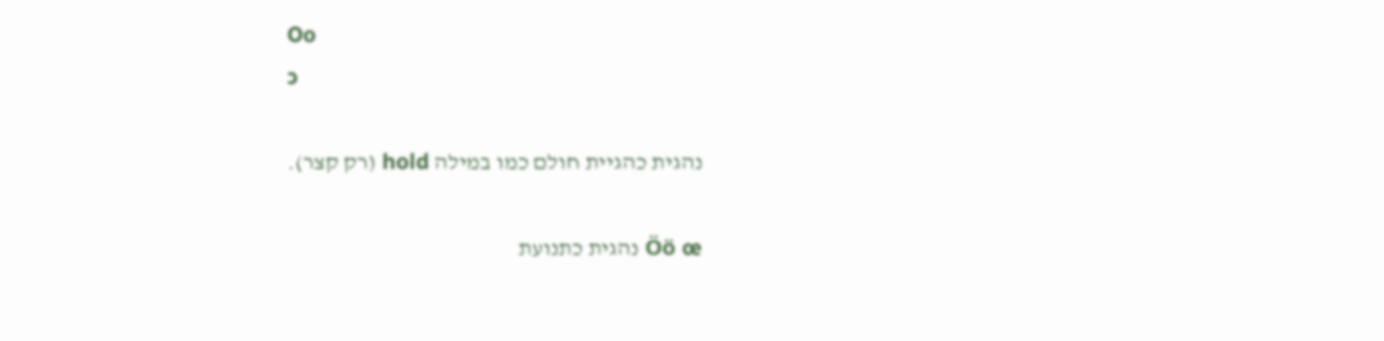Oo
ɔ

נהגית כהגיית חולם כמו במילה hold (רק קצר).

Öö œ נהגית כתנועת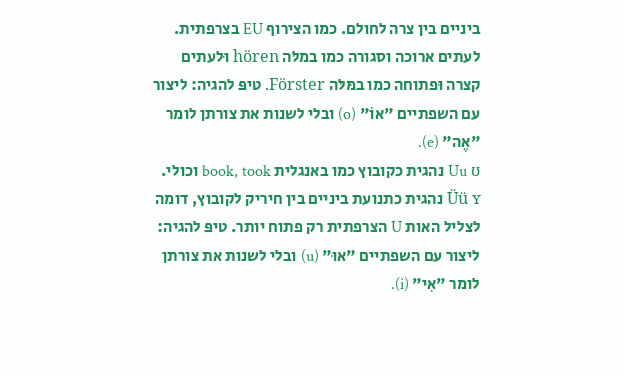ביניים בין צרה לחולם. כמו הצירוף EU בצרפתית. לעתים ארוכה וסגורה כמו במלּה hören וּלעתים קצרה וּפתוחה כמו במּלּה Förster. טיפּ להגיה: ליצור עם השפתיים "אוֹ" (o) ובלי לשנות את צורתן לומר "אֶה" (e).
Uu ʊ נהגית כקובוץ כמו באנגלית book, took וכולי.
Üü ʏ נהגית כתנועת ביניים בין חיריק לקובוץ, דומה לצליל האות U הצרפתית רק פתוח יותר. טיפּ להגיה: ליצור עם השפתיים "אוּ" (u) ובלי לשנות את צורתן לומר "אִי" (i).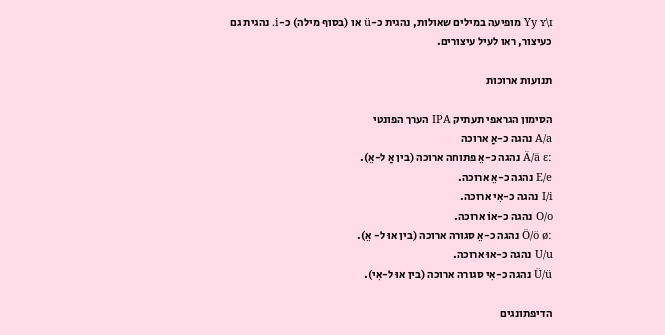Yy ʏ\ɪ מופיעה במילים שאולות, נהגית כ-ü או (בסוף מילה) כ-i. נהגית גם כעיצור, ראו לעיל עיצורים.

תנועות ארוכות

הסימון הגראפי תעתיק IPA הערך הפונטי
A/a נהגה כ-אַ ארוכה
Ä/ä ɛː נהגה כ-אֵ פתוחה ארוכה (בין אַ ל-אֵ).
E/e נהגה כ-אֵ ארוכה.
I/i נהגה כ-אִי ארוכה.
O/o נהגה כ-אוֹ ארוכה.
Ö/ö øː נהגה כ-אֵ סגורה ארוכה (בין אוּ ל- אֵ).
U/u נהגה כ-אוּ ארוכה.
Ü/ü נהגה כ-אִי סגורה ארוכה (בין אוּ ל-אִי).

הדיפתונגים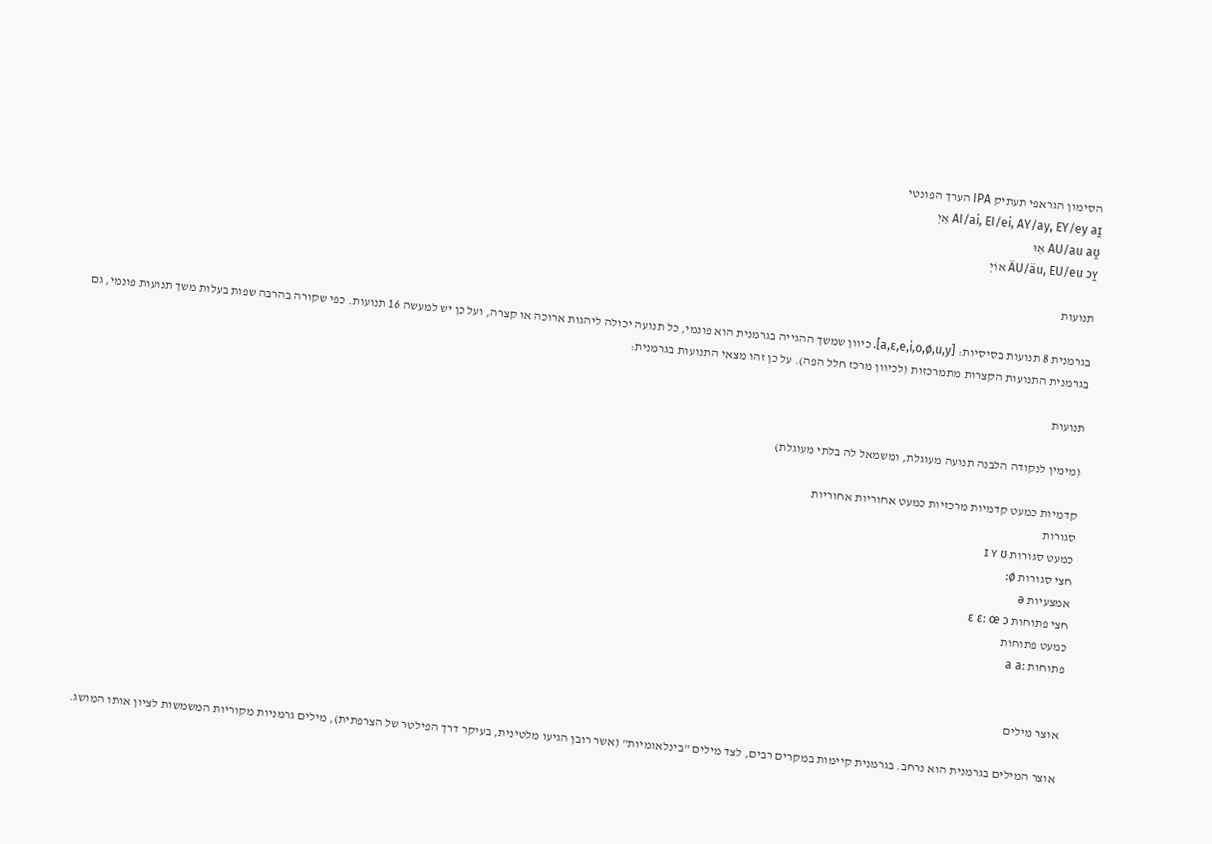הסימון הגראפי תעתיק IPA הערך הפונטי
AI/ai, EI/ei, AY/ay, EY/ey aɪ̯ אֵיְ
AU/au aʊ̯ אֵוּ
ÄU/äu, EU/eu ɔʏ̯ אוֹיְ

תנועות

בגרמנית 8 תנועות בסיסיות: [a,ɛ,e,i,o,ø,u,y]. כיוון שמשך ההגייה בגרמנית הוא פונמי, כל תנועה יכולה ליהגות ארוכה או קצרה, ועל כן יש למעשה 16 תנועות. כפי שקורה בהרבה שפות בעלות משך תנועות פונמי, גם בגרמנית התנועות הקצרות מתמרכזות (לכיוון מרכז חלל הפה). על כן זהו מצאי התנועות בגרמנית:

תנועות

(מימין לנקודה הלבנה תנועה מעוגלת, ומשמאל לה בלתי מעוגלת)

קדמיות כמעט קדמיות מרכזיות כמעט אחוריות אחוריות
סגורות
כמעט סגורות ɪ ʏ ʊ
חצי סגורות ø:
אמצעיות ə
חצי פתוחות ɛ ɛː œ ɔ
כמעט פתוחות
פתוחות a aː


אוצר מילים

אוצר המילים בגרמנית הוא נרחב. בגרמנית קיימות במקרים רבים, לצד מילים "בינלאומיות" (אשר רובן הגיעו מלטינית, בעיקר דרך הפילטר של הצרפתית), מילים גרמניות מקוריות המשמשות לציון אותו המושג.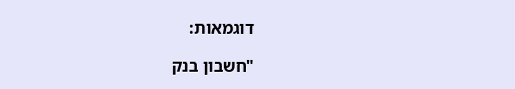דוגמאות:

"חשבון בנק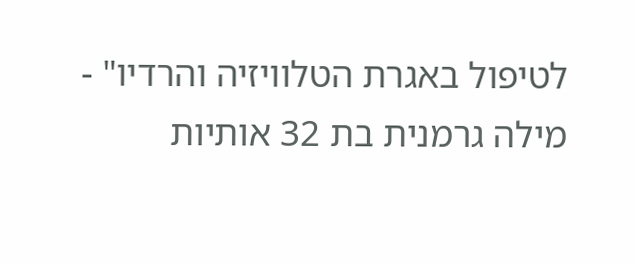לטיפול באגרת הטלוויזיה והרדיו" - מילה גרמנית בת 32 אותיות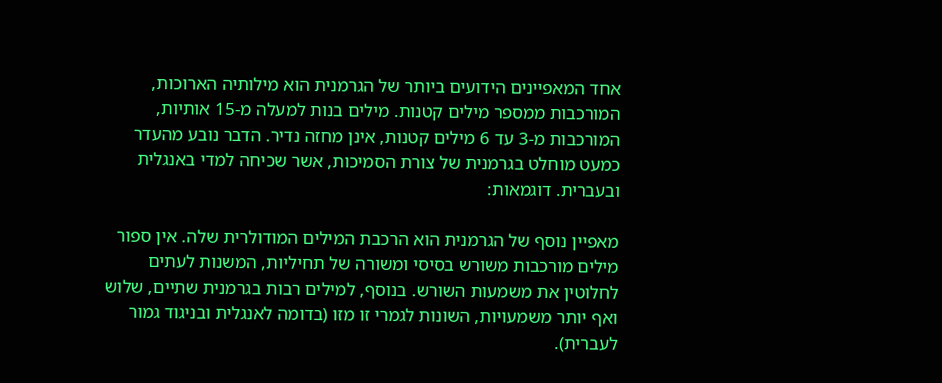אחד המאפיינים הידועים ביותר של הגרמנית הוא מילותיה הארוכות, המורכבות ממספר מילים קטנות. מילים בנות למעלה מ-15 אותיות, המורכבות מ-3 עד 6 מילים קטנות, אינן מחזה נדיר. הדבר נובע מהעדר כמעט מוחלט בגרמנית של צורת הסמיכות, אשר שכיחה למדי באנגלית ובעברית. דוגמאות:

מאפיין נוסף של הגרמנית הוא הרכבת המילים המודולרית שלה. אין ספור מילים מורכבות משורש בסיסי ומשורה של תחיליות, המשנות לעתים לחלוטין את משמעות השורש. בנוסף, למילים רבות בגרמנית שתיים, שלוש ואף יותר משמעויות, השונות לגמרי זו מזו (בדומה לאנגלית ובניגוד גמור לעברית).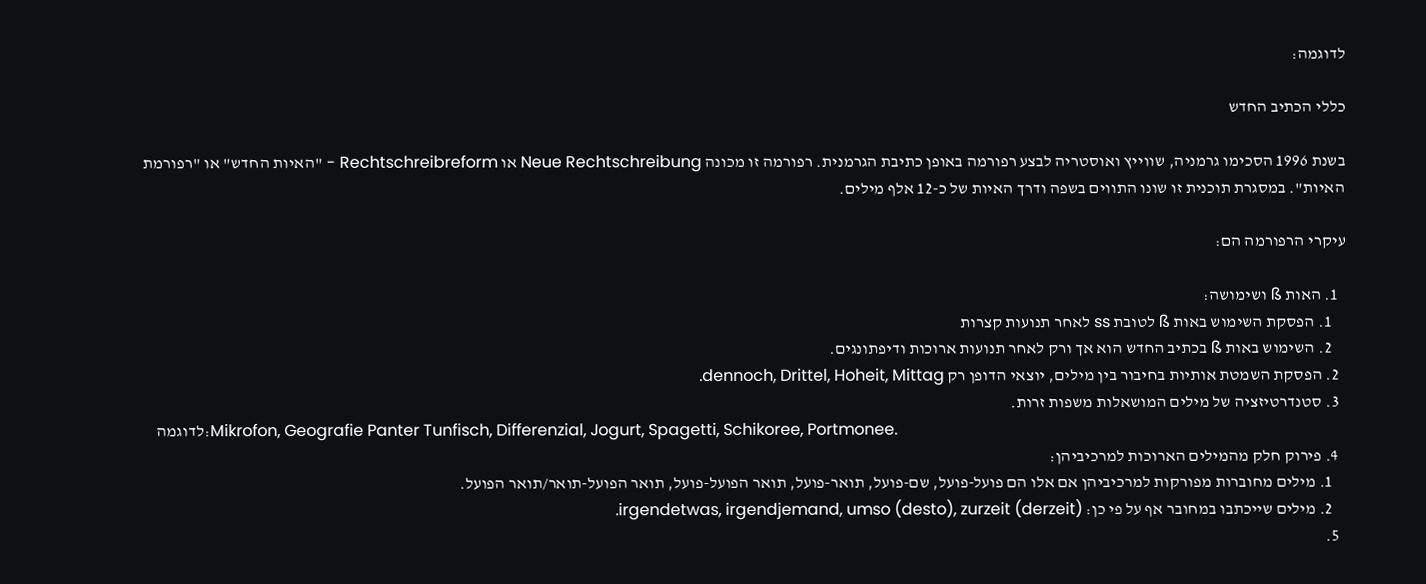לדוגמה:

כללי הכתיב החדש

בשנת 1996 הסכימו גרמניה, שווייץ ואוסטריה לבצע רפורמה באופן כתיבת הגרמנית. רפורמה זו מכונה Neue Rechtschreibung או Rechtschreibreform - "האיות החדש" או "רפורמת האיות". במסגרת תוכנית זו שונו התווים בשפה ודרך האיות של כ-12 אלף מילים.

עיקרי הרפורמה הם:

  1. האות ß ושימושה:
    1. הפסקת השימוש באות ß לטובת ss לאחר תנועות קצרות
    2. השימוש באות ß בכתיב החדש הוא אך ורק לאחר תנועות ארוכות ודיפתונגים.
  2. הפסקת השמטת אותיות בחיבור בין מילים, יוצאי הדופן רק dennoch, Drittel, Hoheit, Mittag.
  3. סטנדרטיזציה של מילים המושאלות משפות זרות.
    לדוגמה:Mikrofon, Geografie Panter Tunfisch, Differenzial, Jogurt, Spagetti, Schikoree, Portmonee.
  4. פירוק חלק מהמילים הארוכות למרכיביהן:
    1. מילים מחוברות מפורקות למרכיביהן אם אלו הם פועל-פועל, שם-פועל, תואר-פועל, תואר הפועל-פועל, תואר הפועל-תואר/תואר הפועל.
    2. מילים שייכתבו במחובר אף על פי כן: irgendetwas, irgendjemand, umso (desto), zurzeit (derzeit).
  5.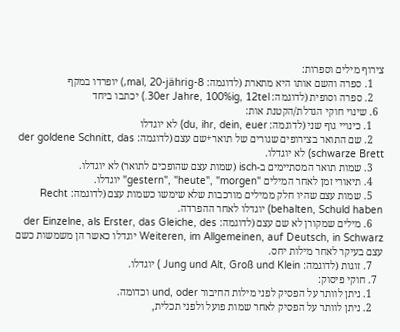צירוף מילים וספרות:
    1. ספרה והשם אותו היא מתארת (לדוגמה: 8-mal, 20-jährig,) יופרדו במקף
    2. ספרה וסופית (לדוגמה: 30er Jahre, 100%ig, 12tel.) יכתבו ביחד
  6. שינוי חוקי הגדלת/הקטנת אות:
    1. כינויי גוף שני (לדוגמה: du, ihr, dein, euer) לא יוגדלו
    2. שם התואר בצירופים שגורים של תואר+שם עצם (לדוגמה: der goldene Schnitt, das schwarze Brett) לא יוגדלו.
    3. שמות תואר המסתיימים ב-isch (שמות עצם שהופכים לתואר) לא יוגדלו.
    4. תיאורי זמן לאחר המילים "gestern", "heute", "morgen" יוגדלו.
    5. שמות עצם שהיו חלק ממילים מורכבות שלא שימשו כשמות עצם (לדוגמה: Recht behalten, Schuld haben) יוגדלו לאחר ההפרדה.
    6. מילים שמקורן לא שם עצם (לדוגמה: der Einzelne, als Erster, das Gleiche, des Weiteren, im Allgemeinen, auf Deutsch, in Schwarz יוגדלו כאשר הן משמשות כשם עצם בעיקר לאחר מילות יחס.
    7. זוגות (לדוגמה: Jung und Alt, Groß und Klein ) יוגדלו.
  7. חוקי פיסוק:
    1. ניתן לוותר על הפסיק לפני מילות החיבור und, oder וכדומה.
    2. ניתן לוותר על הפסיק לאחר שמות פועל ולפני תכלית,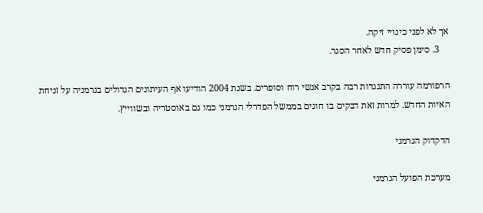אך לא לפני כינויי זיקה.
    3. סימן פסיק חדש לאחר הסגר.

הרפורמה עוררה התנגדות רבה בקרב אנשי רוח וסופרים. בשנת 2004 הודיעו אף העיתונים הגדולים בגרמניה על זניחת האיות החדש. למרות זאת דבקים בו חוגים בממשל הפדרלי הגרמני כמו גם באוסטריה ובשווייץ.

הדקדוק הגרמני

מערכת הפועל הגרמני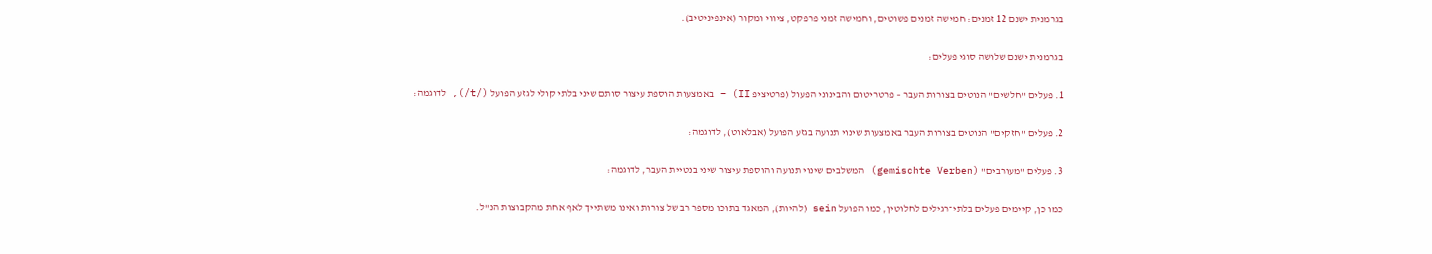בגרמנית ישנם 12 זמנים: חמישה זמנים פשוטים, וחמישה זמני פרפקט, ציווי ומקור (אינפיניטיב).

בגרמנית ישנם שלושה סוגי פעלים:

1. פעלים "חלשים" הנוטים בצורות העבר – פרטריטום והבינוני הפעול (פרטיציפ II) – באמצעות הוספת עיצור סותם שיני בלתי קולי לגזע הפועל (/t/), לדוגמה:

2. פעלים "חזקים" הנוטים בצורות העבר באמצעות שינוי תנועה בגזע הפועל (אבלאוט), לדוגמה:

3. פעלים "מעורבים" (gemischte Verben) המשלבים שינוי תנועה והוספת עיצור שיני בנטיית העבר, לדוגמה:

כמו כן, קיימים פעלים בלתי־רגילים לחלוטין, כמו הפועל sein (להיות), המאגד בתוכו מספר רב של צורות ואינו משתייך לאף אחת מהקבוצות הנ"ל.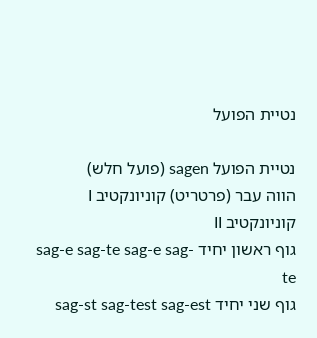נטיית הפועל

נטיית הפועל sagen (פועל חלש)
הווה עבר (פרטריט) קוניונקטיב I קוניונקטיב II
גוף ראשון יחיד sag-e sag-te sag-e sag-te
גוף שני יחיד sag-st sag-test sag-est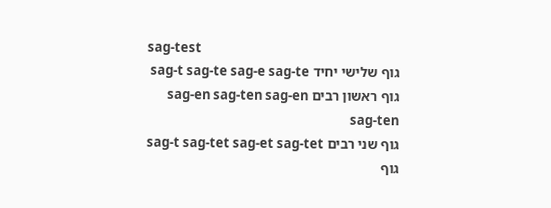sag-test
גוף שלישי יחיד sag-t sag-te sag-e sag-te
גוף ראשון רבים sag-en sag-ten sag-en sag-ten
גוף שני רבים sag-t sag-tet sag-et sag-tet
גוף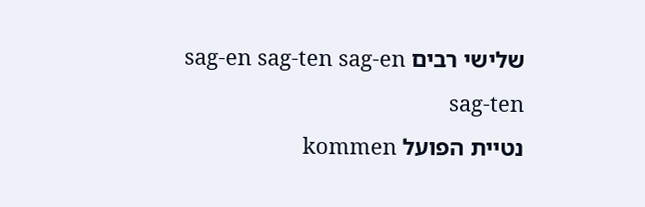שלישי רבים sag-en sag-ten sag-en sag-ten
נטיית הפועל kommen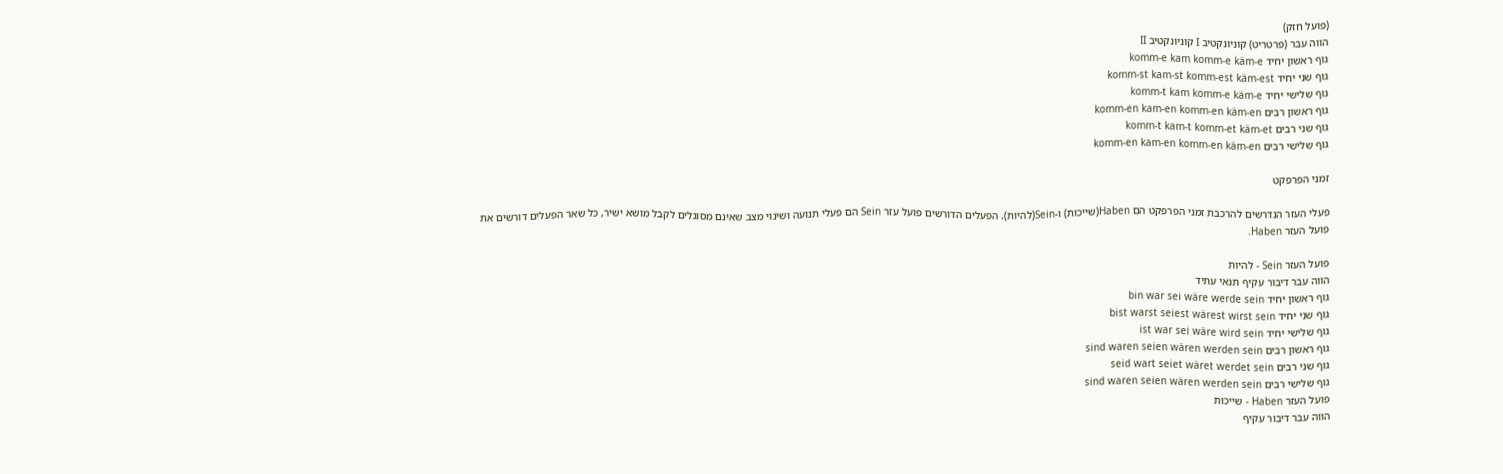(פועל חזק)
הווה עבר (פרטריט) קוניונקטיב I קוניונקטיב II
גוף ראשון יחיד komm-e kam komm-e käm-e
גוף שני יחיד komm-st kam-st komm-est käm-est
גוף שלישי יחיד komm-t kam komm-e käm-e
גוף ראשון רבים komm-en kam-en komm-en käm-en
גוף שני רבים komm-t kam-t komm-et käm-et
גוף שלישי רבים komm-en kam-en komm-en käm-en

זמני הפרפקט

פעלי העזר הנדרשים להרכבת זמני הפרפקט הם Haben(שייכות) ו-Sein(להיות). הפעלים הדורשים פועל עזר Sein הם פעלי תנועה ושינוי מצב שאינם מסוגלים לקבל מושא ישיר, כל שאר הפעלים דורשים את פועל העזר Haben.

פועל העזר Sein - להיות
הווה עבר דיבור עקיף תנאי עתיד
גוף ראשון יחיד bin war sei wäre werde sein
גוף שני יחיד bist warst seiest wärest wirst sein
גוף שלישי יחיד ist war sei wäre wird sein
גוף ראשון רבים sind waren seien wären werden sein
גוף שני רבים seid wart seiet wäret werdet sein
גוף שלישי רבים sind waren seien wären werden sein
פועל העזר Haben - שייכות
הווה עבר דיבור עקיף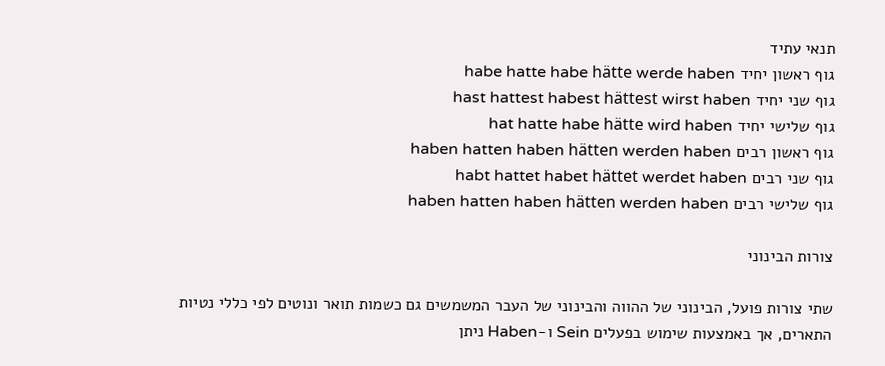תנאי עתיד
גוף ראשון יחיד habe hatte habe hätte werde haben
גוף שני יחיד hast hattest habest hättest wirst haben
גוף שלישי יחיד hat hatte habe hätte wird haben
גוף ראשון רבים haben hatten haben hätten werden haben
גוף שני רבים habt hattet habet hättet werdet haben
גוף שלישי רבים haben hatten haben hätten werden haben

צורות הבינוני

שתי צורות פועל, הבינוני של ההווה והבינוני של העבר המשמשים גם כשמות תואר ונוטים לפי כללי נטיות התארים, אך באמצעות שימוש בפעלים Sein ו-Haben ניתן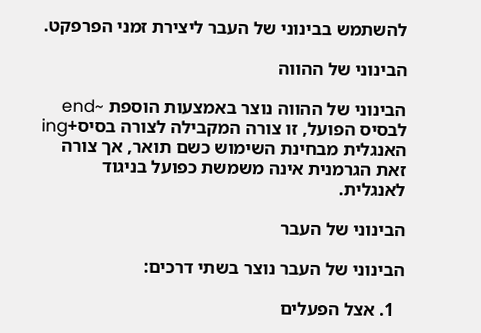להשתמש בבינוני של העבר ליצירת זמני הפרפקט.

הבינוני של ההווה

הבינוני של ההווה נוצר באמצעות הוספת ~end לבסיס הפועל, זו צורה המקבילה לצורה בסיס+ing האנגלית מבחינת השימוש כשם תואר, אך צורה זאת הגרמנית אינה משמשת כפועל בניגוד לאנגלית.

הבינוני של העבר

הבינוני של העבר נוצר בשתי דרכים:

  1. אצל הפעלים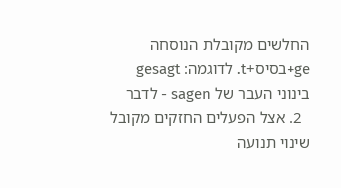החלשים מקובלת הנוסחה ge+בסיס+t. לדוגמה: gesagt בינוני העבר של sagen - לדבר
  2. אצל הפעלים החזקים מקובל שינוי תנועה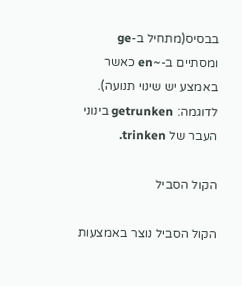בבסיס(מתחיל ב-ge ומסתיים ב-~en כאשר באמצע יש שינוי תנועה). לדוגמה: getrunken בינוני העבר של trinken.

הקול הסביל

הקול הסביל נוצר באמצעות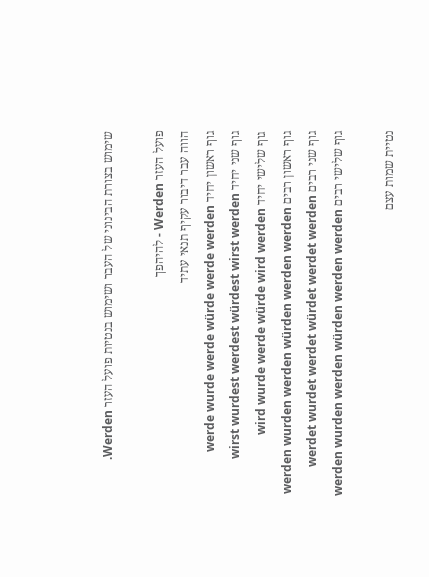שימוש בצורת הבינוני של העבר ושימוש בנטיות פועל העזר Werden.

פועל העזר Werden - להיהפך
הווה עבר דיבור עקיף תנאי עתיד
גוף ראשון יחיד werde wurde werde würde werde werden
גוף שני יחיד wirst wurdest werdest würdest wirst werden
גוף שלישי יחיד wird wurde werde würde wird werden
גוף ראשון רבים werden wurden werden würden werden werden
גוף שני רבים werdet wurdet werdet würdet werdet werden
גוף שלישי רבים werden wurden werden würden werden werden

נטיית שמות עצם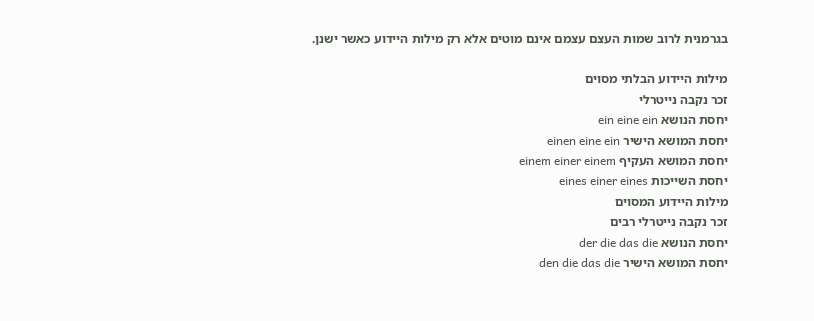בגרמנית לרוב שמות העצם עצמם אינם מוטים אלא רק מילות היידוע כאשר ישנן.

מילות היידוע הבלתי מסוים
זכר נקבה נייטרלי
יחסת הנושא ein eine ein
יחסת המושא הישיר einen eine ein
יחסת המושא העקיף einem einer einem
יחסת השייכות eines einer eines
מילות היידוע המסוים
זכר נקבה נייטרלי רבים
יחסת הנושא der die das die
יחסת המושא הישיר den die das die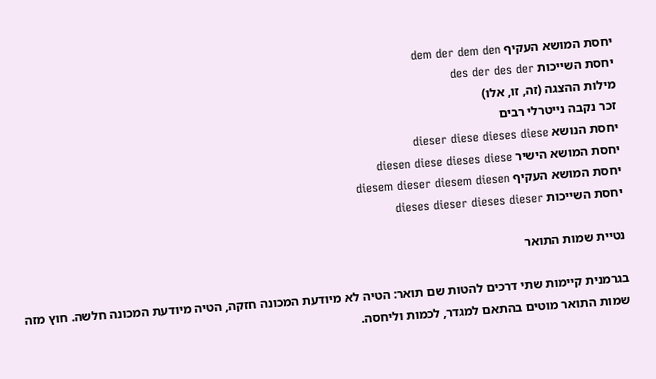יחסת המושא העקיף dem der dem den
יחסת השייכות des der des der
מילות ההצגה (זה, זו, אלו)
זכר נקבה נייטרלי רבים
יחסת הנושא dieser diese dieses diese
יחסת המושא הישיר diesen diese dieses diese
יחסת המושא העקיף diesem dieser diesem diesen
יחסת השייכות dieses dieser dieses dieser

נטיית שמות התואר

בגרמנית קיימות שתי דרכים להטות שם תואר: הטיה לא מיודעת המכונה חזקה, הטיה מיודעת המכונה חלשה. חוץ מזה שמות התואר מוטים בהתאם למגדר, לכמות וליחסה.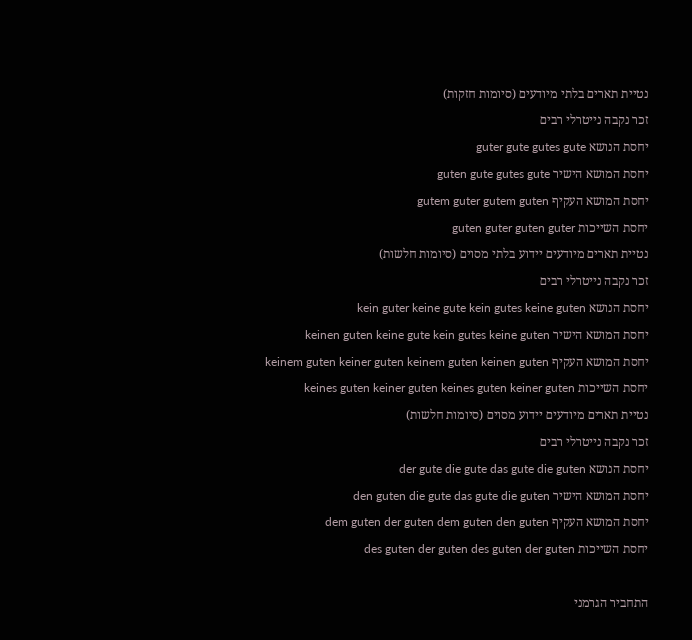נטיית תארים בלתי מיודעים (סיומות חזקות)
זכר נקבה נייטרלי רבים
יחסת הנושא guter gute gutes gute
יחסת המושא הישיר guten gute gutes gute
יחסת המושא העקיף gutem guter gutem guten
יחסת השייכות guten guter guten guter
נטיית תארים מיודעים יידוע בלתי מסוים (סיומות חלשות)
זכר נקבה נייטרלי רבים
יחסת הנושא kein guter keine gute kein gutes keine guten
יחסת המושא הישיר keinen guten keine gute kein gutes keine guten
יחסת המושא העקיף keinem guten keiner guten keinem guten keinen guten
יחסת השייכות keines guten keiner guten keines guten keiner guten
נטיית תארים מיודעים יידוע מסוים (סיומות חלשות)
זכר נקבה נייטרלי רבים
יחסת הנושא der gute die gute das gute die guten
יחסת המושא הישיר den guten die gute das gute die guten
יחסת המושא העקיף dem guten der guten dem guten den guten
יחסת השייכות des guten der guten des guten der guten

התחביר הגרמני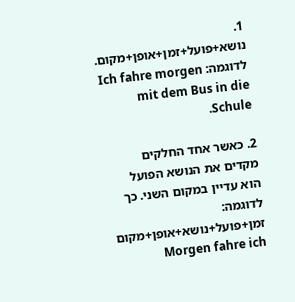1. נושא+פועל+זמן+אופן+מקום. לדוגמה: Ich fahre morgen mit dem Bus in die Schule.

2. כאשר אחד החלקים מקדים את הנושא הפועל הוא עדיין במקום השני. כך לדוגמה: זמן+פועל+נושא+אופן+מקום Morgen fahre ich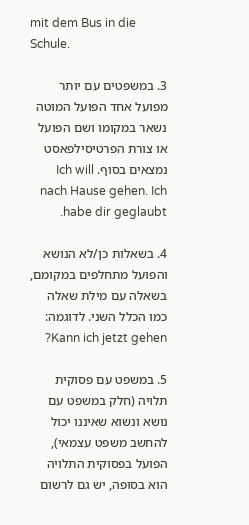mit dem Bus in die Schule.

3. במשפטים עם יותר מפועל אחד הפועל המוטה נשאר במקומו ושם הפועל או צורת הפרטיסילפאסט נמצאים בסוף. Ich will nach Hause gehen. Ich habe dir geglaubt.

4. בשאלות כן/לא הנושא והפועל מתחלפים במקומם, בשאלה עם מילת שאלה כמו הכלל השני. לדוגמה: Kann ich jetzt gehen?

5. במשפט עם פסוקית תלויה (חלק במשפט עם נושא ונשוא שאיננו יכול להחשב משפט עצמאי), הפועל בפסוקית התלויה הוא בסופה, יש גם לרשום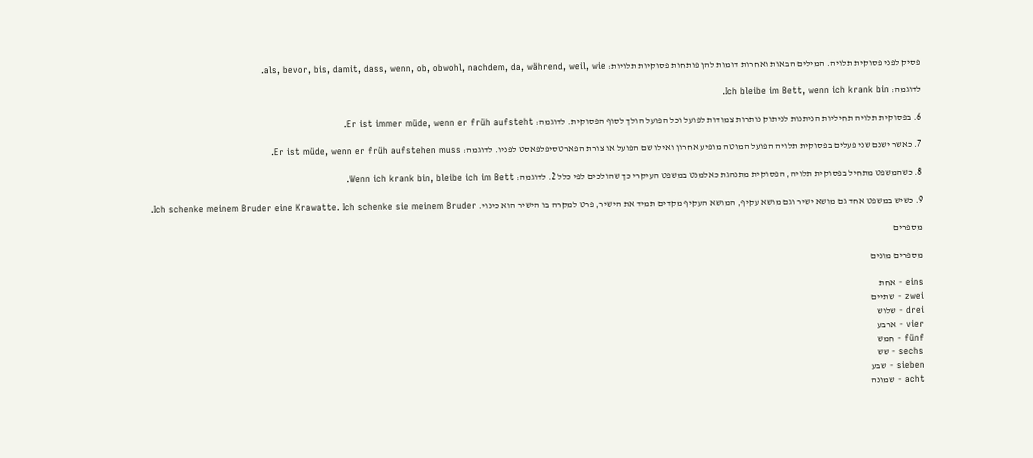פסיק לפני פסוקית תלויה. המילים הבאות ואחרות דומות להן פותחות פסוקיות תלויות: als, bevor, bis, damit, dass, wenn, ob, obwohl, nachdem, da, während, weil, wie.

לדוגמה: Ich bleibe im Bett, wenn ich krank bin.

6. בפסוקית תלויה תחיליות הניתנות לניתוק נותרות צמודות לפועל וכל הפועל הולך לסוף הפסוקית. לדוגמה: Er ist immer müde, wenn er früh aufsteht.

7. כאשר ישנם שני פעלים בפסוקית תלויה הפועל המוטה מופיע אחרון ואילו שם הפועל או צורת הפארטסיפלפאסט לפניו. לדוגמה: Er ist müde, wenn er früh aufstehen muss.

8. כשהמשפט מתחיל בפסוקית תלויה, הפסוקית מתנהגת כאלמנט במשפט העיקרי כך שהולכים לפי כלל 2. לדוגמה: Wenn ich krank bin, bleibe ich im Bett.

9. כשיש במשפט אחד גם מושא ישיר וגם מושא עקיף, המושא העקיף מקדים תמיד את הישיר, פרט למקרה בו הישיר הוא כינוי. Ich schenke meinem Bruder eine Krawatte. Ich schenke sie meinem Bruder.

מספרים

מספרים מונים

eins - אחת
zwei - שתיים
drei - שלוש
vier - ארבע
fünf - חמש
sechs - שש
sieben - שבע
acht - שמונה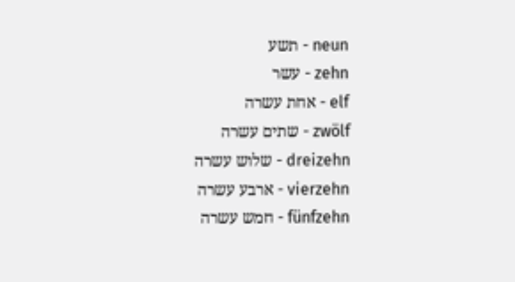neun - תשע
zehn - עשר
elf - אחת עשרה
zwölf - שתים עשרה
dreizehn - שלוש עשרה
vierzehn - ארבע עשרה
fünfzehn - חמש עשרה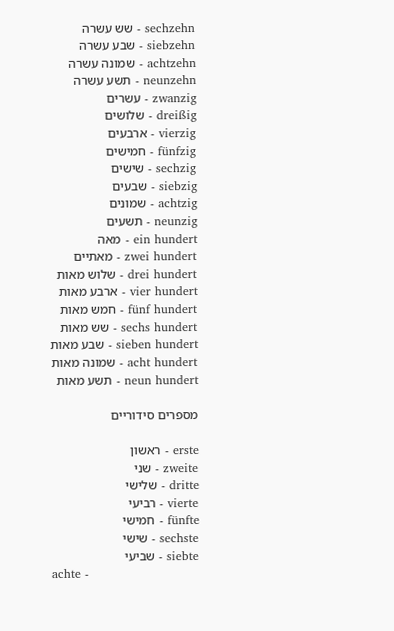sechzehn - שש עשרה
siebzehn - שבע עשרה
achtzehn - שמונה עשרה
neunzehn - תשע עשרה
zwanzig - עשרים
dreißig - שלושים
vierzig - ארבעים
fünfzig - חמישים
sechzig - שישים
siebzig - שבעים
achtzig - שמונים
neunzig - תשעים
ein hundert - מאה
zwei hundert - מאתיים
drei hundert - שלוש מאות
vier hundert - ארבע מאות
fünf hundert - חמש מאות
sechs hundert - שש מאות
sieben hundert - שבע מאות
acht hundert - שמונה מאות
neun hundert - תשע מאות

מספרים סידוריים

erste - ראשון
zweite - שני
dritte - שלישי
vierte - רביעי
fünfte - חמישי
sechste - שישי
siebte - שביעי
achte -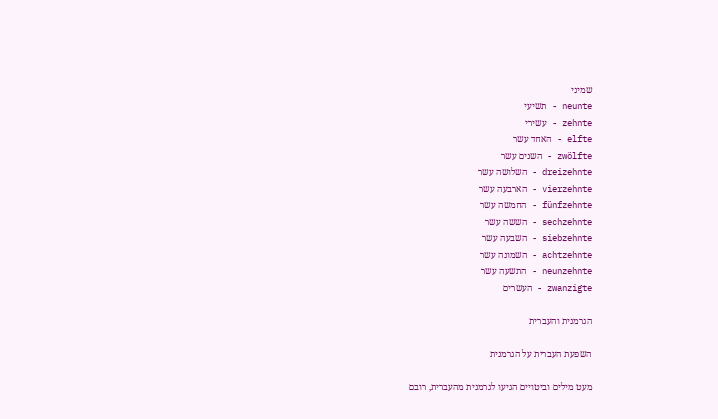שמיני
neunte - תשיעי
zehnte - עשירי
elfte - האחד עשר
zwölfte - השנים עשר
dreizehnte - השלושה עשר
vierzehnte - הארבעה עשר
fünfzehnte - החמשה עשר
sechzehnte - הששה עשר
siebzehnte - השבעה עשר
achtzehnte - השמונה עשר
neunzehnte - התשעה עשר
zwanzigte - העשרים

הגרמנית והעברית

השפעת העברית על הגרמנית

מעט מילים וביטויים הגיעו לגרמנית מהעברית, רובם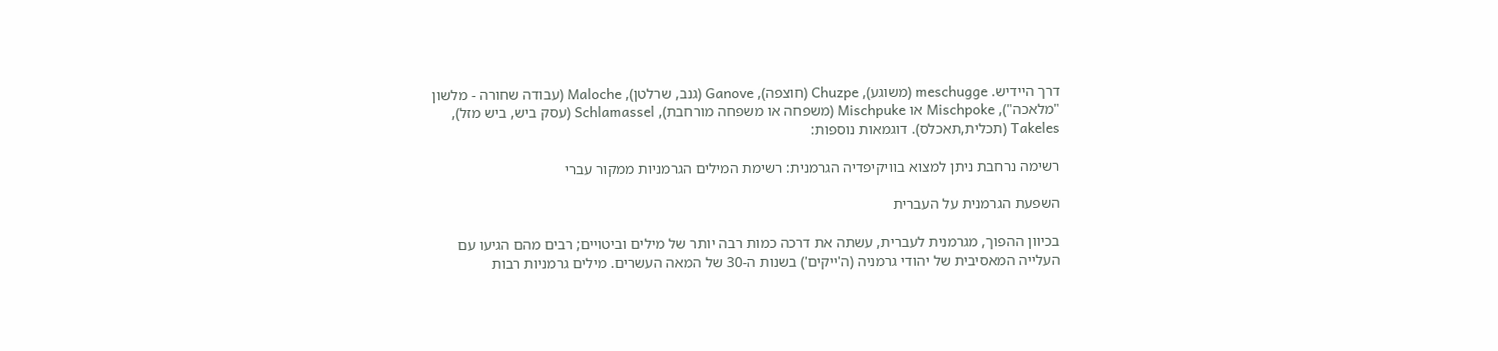דרך היידיש. meschugge (משוגע), Chuzpe (חוצפה), Ganove (גנב, שרלטן), Maloche (עבודה שחורה - מלשון "מלאכה"), Mischpoke או Mischpuke (משפחה או משפחה מורחבת), Schlamassel (עסק ביש, ביש מזל), Takeles (תכלית,תאכלס). דוגמאות נוספות:

רשימה נרחבת ניתן למצוא בוויקיפדיה הגרמנית: רשימת המילים הגרמניות ממקור עברי

השפעת הגרמנית על העברית

בכיוון ההפוך, מגרמנית לעברית, עשתה את דרכה כמות רבה יותר של מילים וביטויים; רבים מהם הגיעו עם העלייה המאסיבית של יהודי גרמניה (ה'ייקים') בשנות ה-30 של המאה העשרים. מילים גרמניות רבות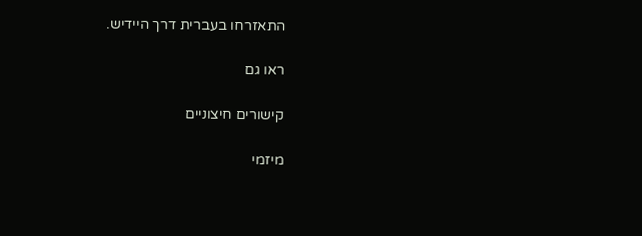התאזרחו בעברית דרך היידיש.

ראו גם

קישורים חיצוניים

מיזמי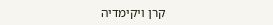קרן ויקימדיה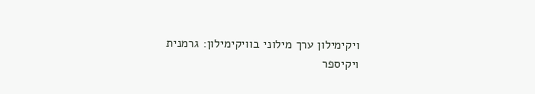ויקימילון ערך מילוני בוויקימילון: גרמנית
ויקיספר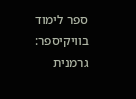ספר לימוד בוויקיספר: גרמנית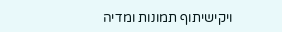ויקישיתוף תמונות ומדיה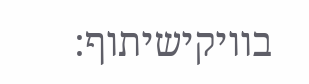בוויקישיתוף: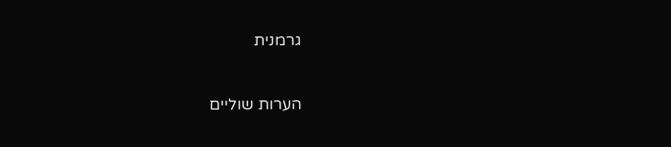גרמנית

הערות שוליים